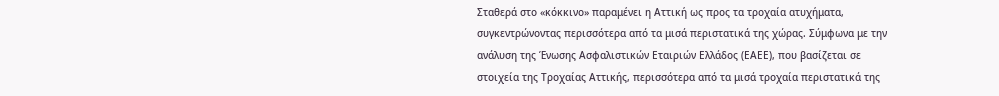Σταθερά στο «κόκκινο» παραμένει η Αττική ως προς τα τροχαία ατυχήματα, συγκεντρώνοντας περισσότερα από τα μισά περιστατικά της χώρας. Σύμφωνα με την ανάλυση της Ένωσης Ασφαλιστικών Εταιριών Ελλάδος (ΕΑΕΕ), που βασίζεται σε στοιχεία της Τροχαίας Αττικής, περισσότερα από τα μισά τροχαία περιστατικά της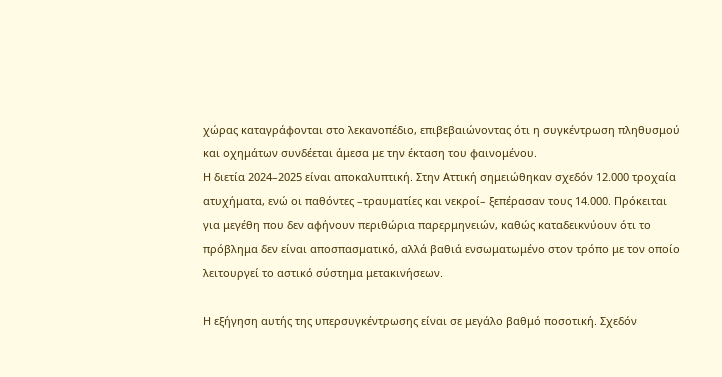χώρας καταγράφονται στο λεκανοπέδιο, επιβεβαιώνοντας ότι η συγκέντρωση πληθυσμού και οχημάτων συνδέεται άμεσα με την έκταση του φαινομένου.
Η διετία 2024–2025 είναι αποκαλυπτική. Στην Αττική σημειώθηκαν σχεδόν 12.000 τροχαία ατυχήματα, ενώ οι παθόντες –τραυματίες και νεκροί– ξεπέρασαν τους 14.000. Πρόκειται για μεγέθη που δεν αφήνουν περιθώρια παρερμηνειών, καθώς καταδεικνύουν ότι το πρόβλημα δεν είναι αποσπασματικό, αλλά βαθιά ενσωματωμένο στον τρόπο με τον οποίο λειτουργεί το αστικό σύστημα μετακινήσεων.

Η εξήγηση αυτής της υπερσυγκέντρωσης είναι σε μεγάλο βαθμό ποσοτική. Σχεδόν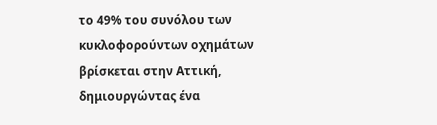το 49% του συνόλου των κυκλοφορούντων οχημάτων βρίσκεται στην Αττική, δημιουργώντας ένα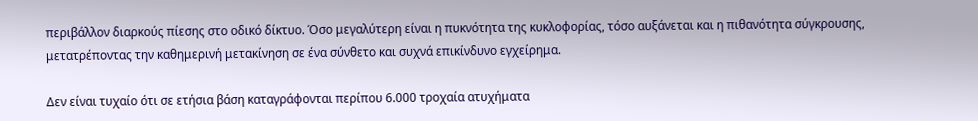περιβάλλον διαρκούς πίεσης στο οδικό δίκτυο. Όσο μεγαλύτερη είναι η πυκνότητα της κυκλοφορίας, τόσο αυξάνεται και η πιθανότητα σύγκρουσης, μετατρέποντας την καθημερινή μετακίνηση σε ένα σύνθετο και συχνά επικίνδυνο εγχείρημα.

Δεν είναι τυχαίο ότι σε ετήσια βάση καταγράφονται περίπου 6.000 τροχαία ατυχήματα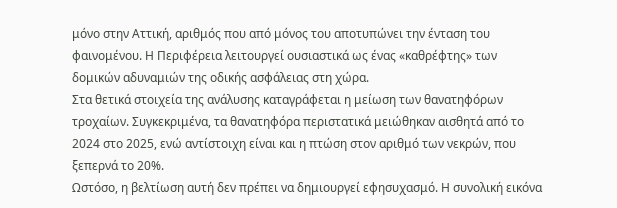μόνο στην Αττική, αριθμός που από μόνος του αποτυπώνει την ένταση του φαινομένου. Η Περιφέρεια λειτουργεί ουσιαστικά ως ένας «καθρέφτης» των δομικών αδυναμιών της οδικής ασφάλειας στη χώρα.
Στα θετικά στοιχεία της ανάλυσης καταγράφεται η μείωση των θανατηφόρων τροχαίων. Συγκεκριμένα, τα θανατηφόρα περιστατικά μειώθηκαν αισθητά από το 2024 στο 2025, ενώ αντίστοιχη είναι και η πτώση στον αριθμό των νεκρών, που ξεπερνά το 20%.
Ωστόσο, η βελτίωση αυτή δεν πρέπει να δημιουργεί εφησυχασμό. Η συνολική εικόνα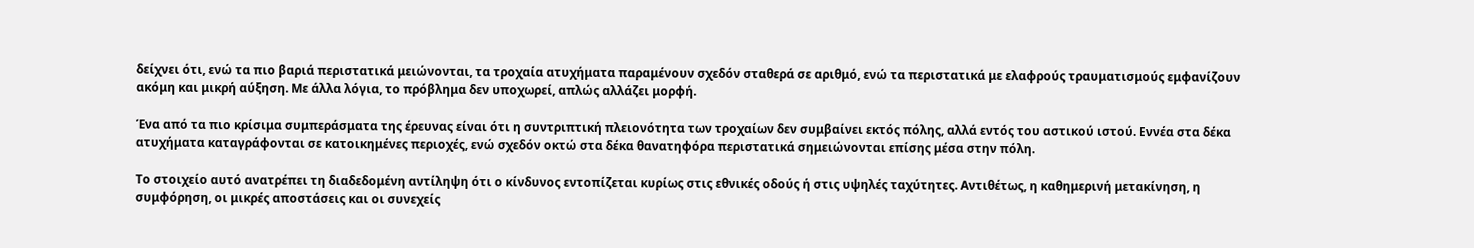δείχνει ότι, ενώ τα πιο βαριά περιστατικά μειώνονται, τα τροχαία ατυχήματα παραμένουν σχεδόν σταθερά σε αριθμό, ενώ τα περιστατικά με ελαφρούς τραυματισμούς εμφανίζουν ακόμη και μικρή αύξηση. Με άλλα λόγια, το πρόβλημα δεν υποχωρεί, απλώς αλλάζει μορφή.

Ένα από τα πιο κρίσιμα συμπεράσματα της έρευνας είναι ότι η συντριπτική πλειονότητα των τροχαίων δεν συμβαίνει εκτός πόλης, αλλά εντός του αστικού ιστού. Εννέα στα δέκα ατυχήματα καταγράφονται σε κατοικημένες περιοχές, ενώ σχεδόν οκτώ στα δέκα θανατηφόρα περιστατικά σημειώνονται επίσης μέσα στην πόλη.

Το στοιχείο αυτό ανατρέπει τη διαδεδομένη αντίληψη ότι ο κίνδυνος εντοπίζεται κυρίως στις εθνικές οδούς ή στις υψηλές ταχύτητες. Αντιθέτως, η καθημερινή μετακίνηση, η συμφόρηση, οι μικρές αποστάσεις και οι συνεχείς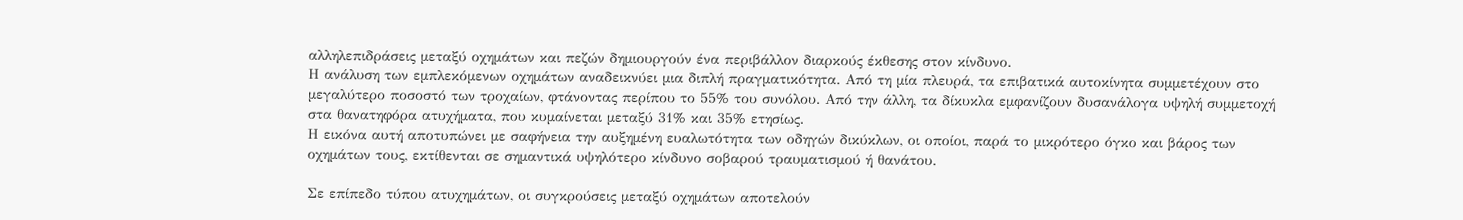αλληλεπιδράσεις μεταξύ οχημάτων και πεζών δημιουργούν ένα περιβάλλον διαρκούς έκθεσης στον κίνδυνο.
Η ανάλυση των εμπλεκόμενων οχημάτων αναδεικνύει μια διπλή πραγματικότητα. Από τη μία πλευρά, τα επιβατικά αυτοκίνητα συμμετέχουν στο μεγαλύτερο ποσοστό των τροχαίων, φτάνοντας περίπου το 55% του συνόλου. Από την άλλη, τα δίκυκλα εμφανίζουν δυσανάλογα υψηλή συμμετοχή στα θανατηφόρα ατυχήματα, που κυμαίνεται μεταξύ 31% και 35% ετησίως.
Η εικόνα αυτή αποτυπώνει με σαφήνεια την αυξημένη ευαλωτότητα των οδηγών δικύκλων, οι οποίοι, παρά το μικρότερο όγκο και βάρος των οχημάτων τους, εκτίθενται σε σημαντικά υψηλότερο κίνδυνο σοβαρού τραυματισμού ή θανάτου.

Σε επίπεδο τύπου ατυχημάτων, οι συγκρούσεις μεταξύ οχημάτων αποτελούν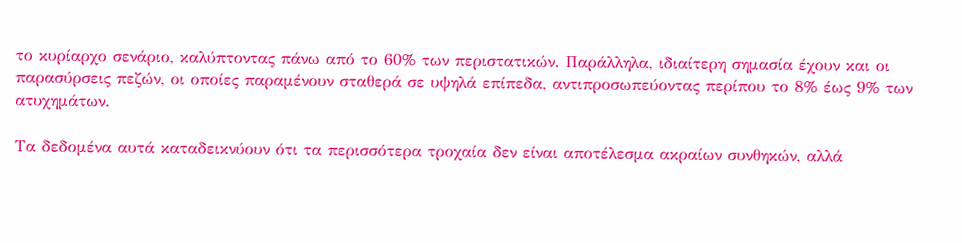το κυρίαρχο σενάριο, καλύπτοντας πάνω από το 60% των περιστατικών. Παράλληλα, ιδιαίτερη σημασία έχουν και οι παρασύρσεις πεζών, οι οποίες παραμένουν σταθερά σε υψηλά επίπεδα, αντιπροσωπεύοντας περίπου το 8% έως 9% των ατυχημάτων.

Τα δεδομένα αυτά καταδεικνύουν ότι τα περισσότερα τροχαία δεν είναι αποτέλεσμα ακραίων συνθηκών, αλλά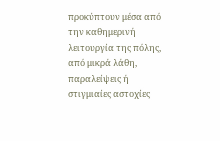προκύπτουν μέσα από την καθημερινή λειτουργία της πόλης, από μικρά λάθη, παραλείψεις ή στιγμιαίες αστοχίες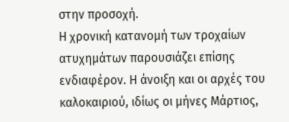στην προσοχή.
Η χρονική κατανομή των τροχαίων ατυχημάτων παρουσιάζει επίσης ενδιαφέρον. Η άνοιξη και οι αρχές του καλοκαιριού, ιδίως οι μήνες Μάρτιος,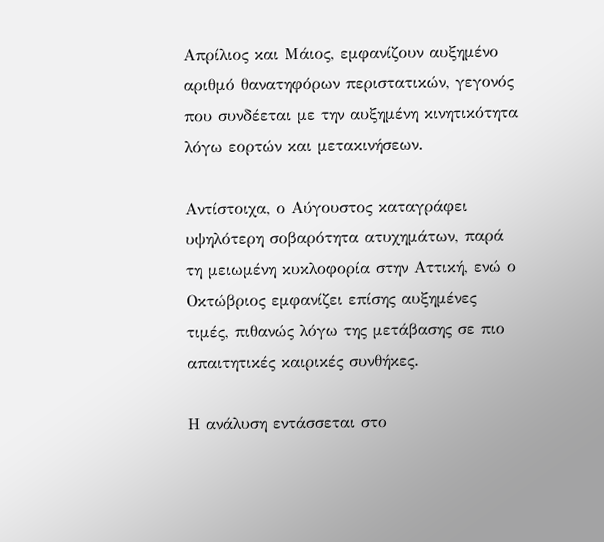Απρίλιος και Μάιος, εμφανίζουν αυξημένο αριθμό θανατηφόρων περιστατικών, γεγονός που συνδέεται με την αυξημένη κινητικότητα λόγω εορτών και μετακινήσεων.

Αντίστοιχα, ο Αύγουστος καταγράφει υψηλότερη σοβαρότητα ατυχημάτων, παρά τη μειωμένη κυκλοφορία στην Αττική, ενώ ο Οκτώβριος εμφανίζει επίσης αυξημένες τιμές, πιθανώς λόγω της μετάβασης σε πιο απαιτητικές καιρικές συνθήκες.

Η ανάλυση εντάσσεται στο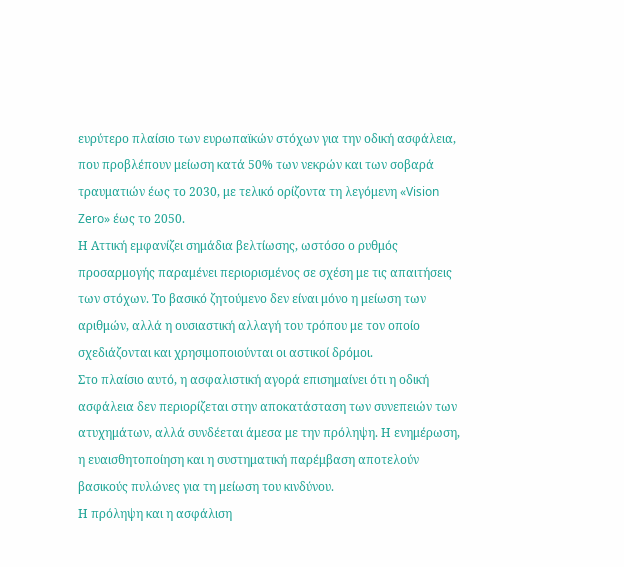ευρύτερο πλαίσιο των ευρωπαϊκών στόχων για την οδική ασφάλεια, που προβλέπουν μείωση κατά 50% των νεκρών και των σοβαρά τραυματιών έως το 2030, με τελικό ορίζοντα τη λεγόμενη «Vision Zero» έως το 2050.
Η Αττική εμφανίζει σημάδια βελτίωσης, ωστόσο ο ρυθμός προσαρμογής παραμένει περιορισμένος σε σχέση με τις απαιτήσεις των στόχων. Το βασικό ζητούμενο δεν είναι μόνο η μείωση των αριθμών, αλλά η ουσιαστική αλλαγή του τρόπου με τον οποίο σχεδιάζονται και χρησιμοποιούνται οι αστικοί δρόμοι.
Στο πλαίσιο αυτό, η ασφαλιστική αγορά επισημαίνει ότι η οδική ασφάλεια δεν περιορίζεται στην αποκατάσταση των συνεπειών των ατυχημάτων, αλλά συνδέεται άμεσα με την πρόληψη. Η ενημέρωση, η ευαισθητοποίηση και η συστηματική παρέμβαση αποτελούν βασικούς πυλώνες για τη μείωση του κινδύνου.
Η πρόληψη και η ασφάλιση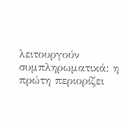λειτουργούν συμπληρωματικά: η πρώτη περιορίζει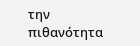την πιθανότητα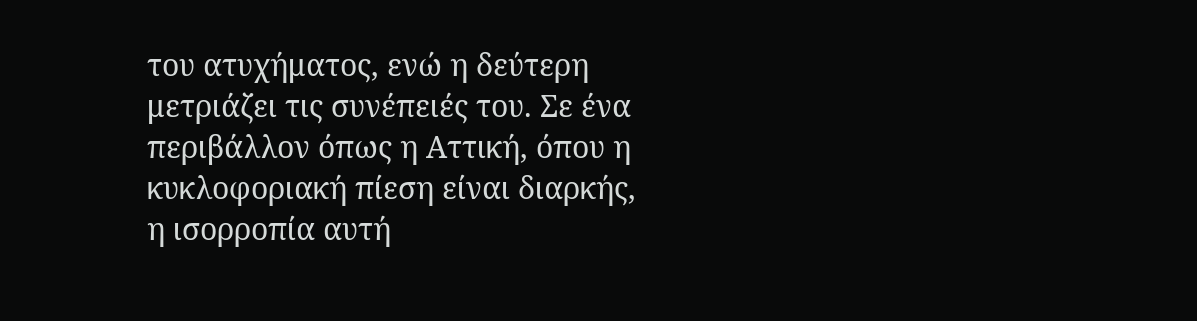του ατυχήματος, ενώ η δεύτερη μετριάζει τις συνέπειές του. Σε ένα περιβάλλον όπως η Αττική, όπου η κυκλοφοριακή πίεση είναι διαρκής, η ισορροπία αυτή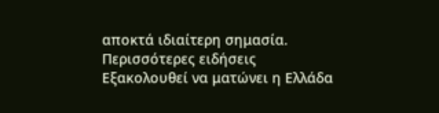αποκτά ιδιαίτερη σημασία.
Περισσότερες ειδήσεις
Εξακολουθεί να ματώνει η Ελλάδα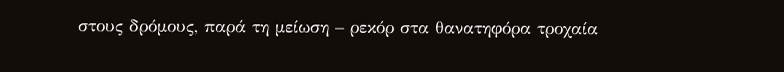στους δρόμους, παρά τη μείωση – ρεκόρ στα θανατηφόρα τροχαία